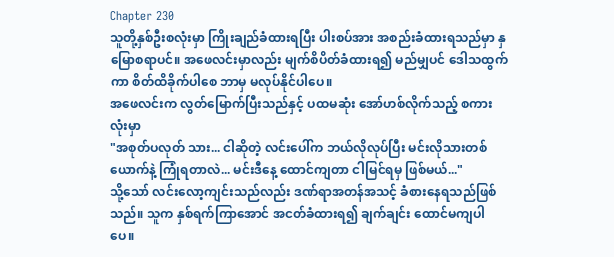Chapter 230
သူတို့နှစ်ဦးစလုံးမှာ ကြိုးချည်ခံထားရပြီး ပါးစပ်အား အစည်းခံထားရသည်မှာ နှမြောစရာပင်။ အဖေလင်းမှာလည်း မျက်စိပိတ်ခံထားရ၍ မည်မျှပင် ဒေါသထွက်ကာ စိတ်ထိခိုက်ပါစေ ဘာမှ မလုပ်နိုင်ပါပေ။
အဖေလင်းက လွတ်မြောက်ပြီးသည်နှင့် ပထမဆုံး အော်ဟစ်လိုက်သည့် စကားလုံးမှာ
"အစုတ်ပလုတ် သား... ငါဆိုတဲ့ လင်းပေါ်က ဘယ်လိုလုပ်ပြီး မင်းလိုသားတစ်ယောက်နဲ့ ကြုံရတာလဲ... မင်းဒီနေ့ ထောင်ကျတာ ငါမြင်ရမှ ဖြစ်မယ်..."
သို့သော် လင်းလော့ကျင်းသည်လည်း ဒဏ်ရာအတန်အသင့် ခံစားနေရသည်ဖြစ်သည်။ သူက နှစ်ရက်ကြာအောင် အငတ်ခံထားရ၍ ချက်ချင်း ထောင်မကျပါပေ။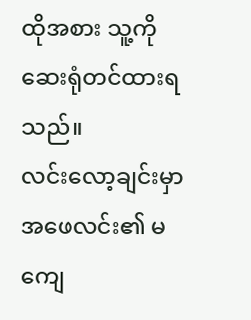ထိုအစား သူ့ကို ဆေးရုံတင်ထားရသည်။
လင်းလော့ချင်းမှာ အဖေလင်း၏ မကျေ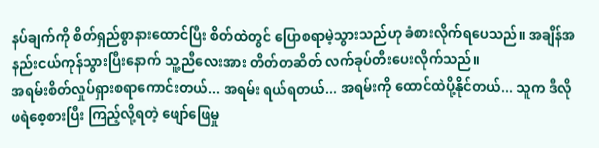နပ်ချက်ကို စိတ်ရှည်စွာနားထောင်ပြီး စိတ်ထဲတွင် ပြောစရာမဲ့သွားသည်ဟု ခံစားလိုက်ရပေသည်။ အချိန်အနည်းငယ်ကုန်သွားပြီးနောက် သူ့ညီလေးအား တိတ်တဆိတ် လက်ခုပ်တီးပေးလိုက်သည်။
အရမ်းစိတ်လှုပ်ရှားစရာကောင်းတယ်... အရမ်း ရယ်ရတယ်... အရမ်းကို ထောင်ထဲပို့နိုင်တယ်... သူက ဒီလို ဖရဲစေ့စားပြီး ကြည့်လို့ရတဲ့ ဖျော်ဖြေမှု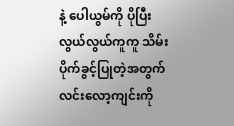နဲ့ ပေါယွမ်ကို ပိုပြီး လွယ်လွယ်ကူကူ သိမ်းပိုက်ခွင့်ပြုတဲ့အတွက် လင်းလော့ကျင်းကို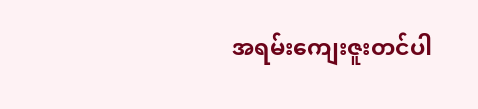အရမ်းကျေးဇူးတင်ပါ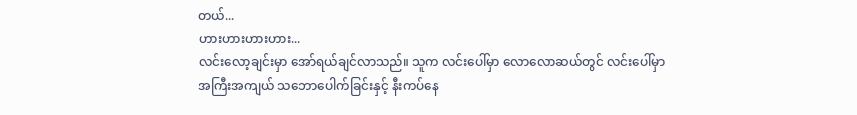တယ်...
ဟားဟားဟားဟား...
လင်းလော့ချင်းမှာ အော်ရယ်ချင်လာသည်။ သူက လင်းပေါ်မှာ လောလောဆယ်တွင် လင်းပေါ်မှာ အကြီးအကျယ် သဘောပေါက်ခြင်းနှင့် နီးကပ်နေ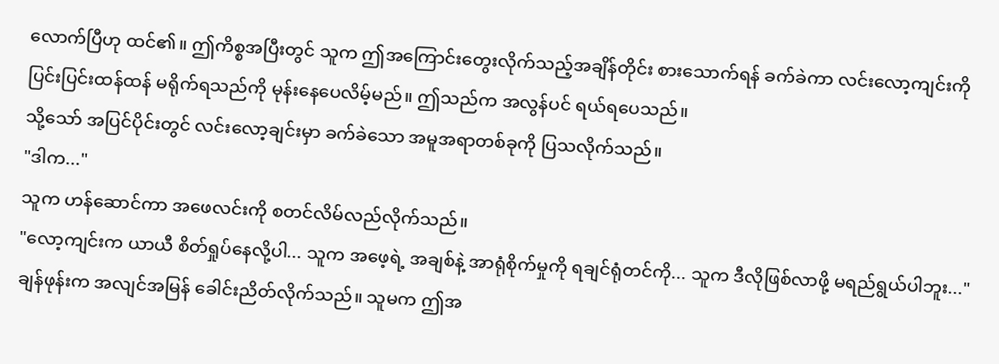လောက်ပြီဟု ထင်၏။ ဤကိစ္စအပြီးတွင် သူက ဤအကြောင်းတွေးလိုက်သည့်အချိန်တိုင်း စားသောက်ရန် ခက်ခဲကာ လင်းလော့ကျင်းကို ပြင်းပြင်းထန်ထန် မရိုက်ရသည်ကို မုန်းနေပေလိမ့်မည်။ ဤသည်က အလွန်ပင် ရယ်ရပေသည်။
သို့သော် အပြင်ပိုင်းတွင် လင်းလော့ချင်းမှာ ခက်ခဲသော အမူအရာတစ်ခုကို ပြသလိုက်သည်။
"ဒါက..."
သူက ဟန်ဆောင်ကာ အဖေလင်းကို စတင်လိမ်လည်လိုက်သည်။
"လော့ကျင်းက ယာယီ စိတ်ရှုပ်နေလို့ပါ... သူက အဖေ့ရဲ့ အချစ်နဲ့ အာရုံစိုက်မှုကို ရချင်ရုံတင်ကို... သူက ဒီလိုဖြစ်လာဖို့ မရည်ရွယ်ပါဘူး..."
ချန်ဖုန်းက အလျင်အမြန် ခေါင်းညိတ်လိုက်သည်။ သူမက ဤအ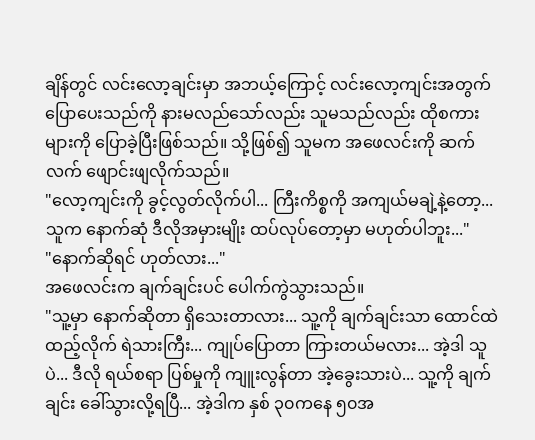ချိန်တွင် လင်းလော့ချင်းမှာ အဘယ့်ကြောင့် လင်းလော့ကျင်းအတွက် ပြောပေးသည်ကို နားမလည်သော်လည်း သူမသည်လည်း ထိုစကားများကို ပြောခဲ့ပြီးဖြစ်သည်။ သို့ဖြစ်၍ သူမက အဖေလင်းကို ဆက်လက် ဖျောင်းဖျလိုက်သည်။
"လော့ကျင်းကို ခွင့်လွတ်လိုက်ပါ... ကြီးကိစ္စကို အကျယ်မချဲ့နဲ့တော့... သူက နောက်ဆုံ ဒီလိုအမှားမျိုး ထပ်လုပ်တော့မှာ မဟုတ်ပါဘူး..."
"နောက်ဆိုရင် ဟုတ်လား..."
အဖေလင်းက ချက်ချင်းပင် ပေါက်ကွဲသွားသည်။
"သူ့မှာ နောက်ဆိုတာ ရှိသေးတာလား... သူ့ကို ချက်ချင်းသာ ထောင်ထဲထည့်လိုက် ရဲသားကြီး... ကျုပ်ပြောတာ ကြားတယ်မလား... အဲ့ဒါ သူပဲ... ဒီလို ရယ်စရာ ပြစ်မှုကို ကျူးလွန်တာ အဲ့ခွေးသားပဲ... သူ့ကို ချက်ချင်း ခေါ်သွားလို့ရပြီ... အဲ့ဒါက နှစ် ၃၀ကနေ ၅၀အ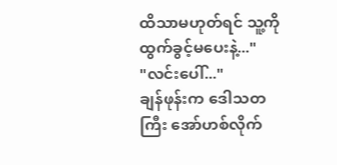ထိသာမဟုတ်ရင် သူ့ကို ထွက်ခွင့်မပေးနဲ့..."
"လင်းပေါ်..."
ချန်ဖုန်းက ဒေါသတကြီး အော်ဟစ်လိုက်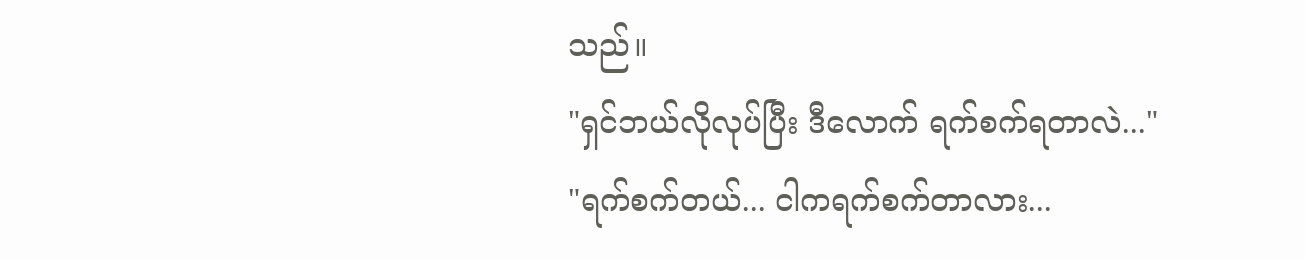သည်။
"ရှင်ဘယ်လိုလုပ်ပြီး ဒီလောက် ရက်စက်ရတာလဲ..."
"ရက်စက်တယ်... ငါကရက်စက်တာလား...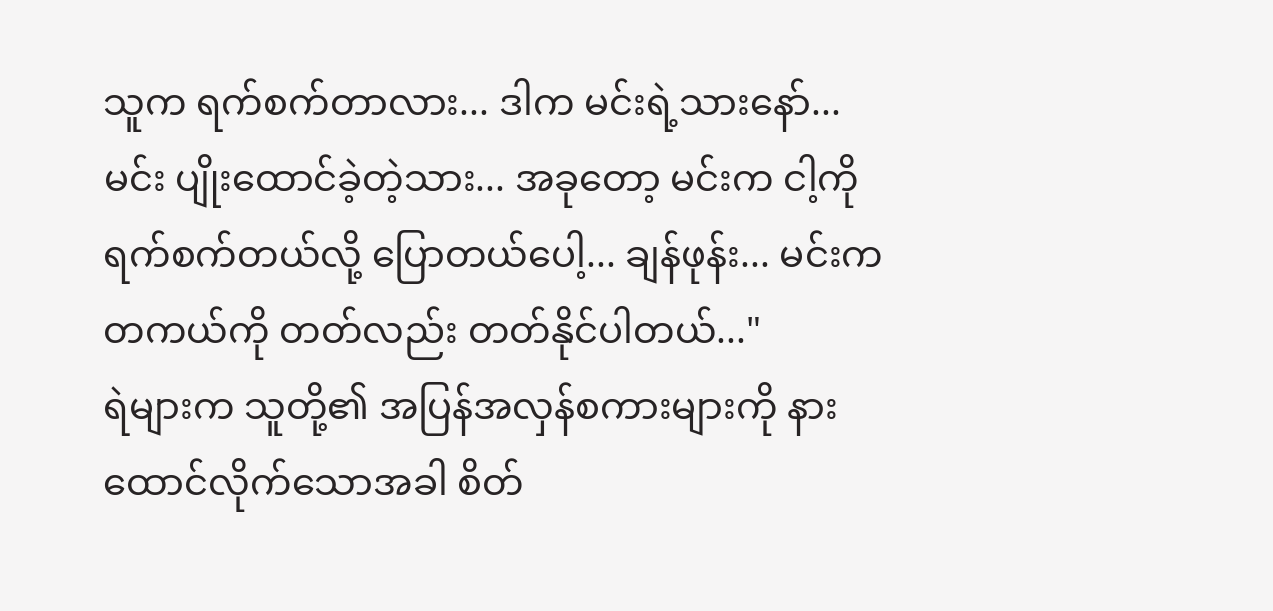သူက ရက်စက်တာလား... ဒါက မင်းရဲ့သားနော်... မင်း ပျိုးထောင်ခဲ့တဲ့သား... အခုတော့ မင်းက ငါ့ကို ရက်စက်တယ်လို့ ပြောတယ်ပေါ့... ချန်ဖုန်း... မင်းက တကယ်ကို တတ်လည်း တတ်နိုင်ပါတယ်..."
ရဲများက သူတို့၏ အပြန်အလှန်စကားများကို နားထောင်လိုက်သောအခါ စိတ်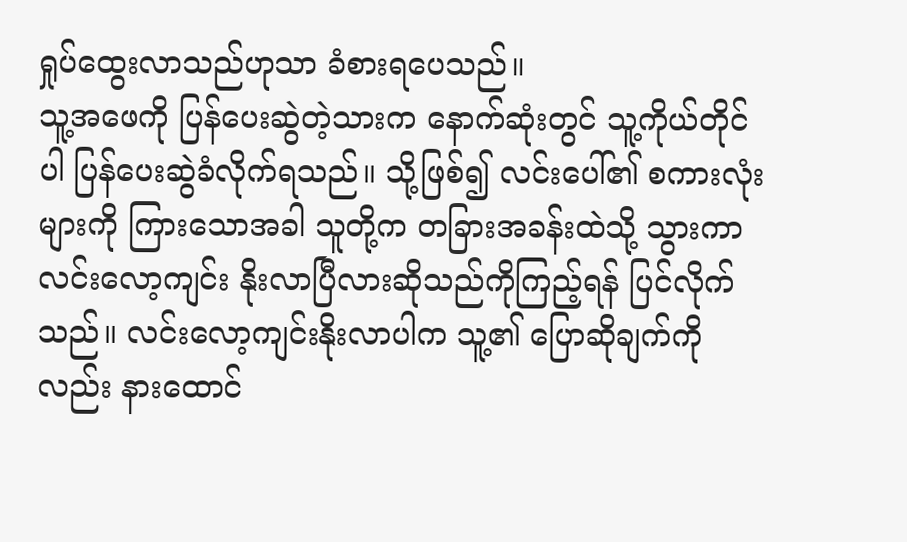ရှုပ်ထွေးလာသည်ဟုသာ ခံစားရပေသည်။
သူ့အဖေကို ပြန်ပေးဆွဲတဲ့သားက နောက်ဆုံးတွင် သူ့ကိုယ်တိုင်ပါ ပြန်ပေးဆွဲခံလိုက်ရသည်။ သို့ဖြစ်၍ လင်းပေါ်၏ စကားလုံးများကို ကြားသောအခါ သူတို့က တခြားအခန်းထဲသို့ သွားကာ လင်းလော့ကျင်း နိုးလာပြီလားဆိုသည်ကိုကြည့်ရန် ပြင်လိုက်သည်။ လင်းလော့ကျင်းနိုးလာပါက သူ့၏ ပြောဆိုချက်ကိုလည်း နားထောင်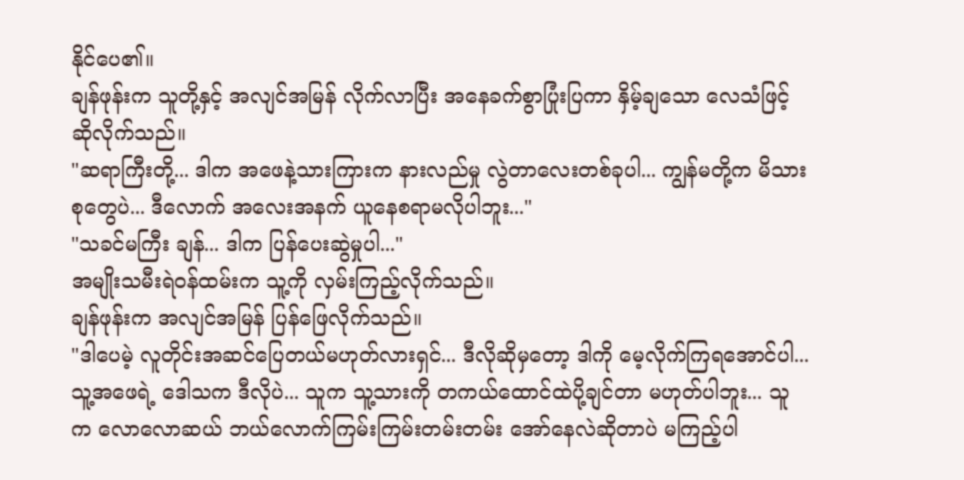နိုင်ပေ၏။
ချန်ဖုန်းက သူတို့နှင့် အလျင်အမြန် လိုက်လာပြီး အနေခက်စွာပြုံးပြကာ နှိမ့်ချသော လေသံဖြင့် ဆိုလိုက်သည်။
"ဆရာကြီးတို့... ဒါက အဖေနဲ့သားကြားက နားလည်မှု လွဲတာလေးတစ်ခုပါ... ကျွန်မတို့က မိသားစုတွေပဲ... ဒီလောက် အလေးအနက် ယူနေစရာမလိုပါဘူး..."
"သခင်မကြီး ချန်... ဒါက ပြန်ပေးဆွဲမှုပါ..."
အမျိုးသမီးရဲဝန်ထမ်းက သူ့ကို လှမ်းကြည့်လိုက်သည်။
ချန်ဖုန်းက အလျင်အမြန် ပြန်ဖြေလိုက်သည်။
"ဒါပေမဲ့ လူတိုင်းအဆင်ပြေတယ်မဟုတ်လားရှင်... ဒီလိုဆိုမှတော့ ဒါကို မေ့လိုက်ကြရအောင်ပါ... သူ့အဖေရဲ့ ဒေါသက ဒီလိုပဲ... သူက သူ့သားကို တကယ်ထောင်ထဲပို့ချင်တာ မဟုတ်ပါဘူး... သူက လောလောဆယ် ဘယ်လောက်ကြမ်းကြမ်းတမ်းတမ်း အော်နေလဲဆိုတာပဲ မကြည့်ပါ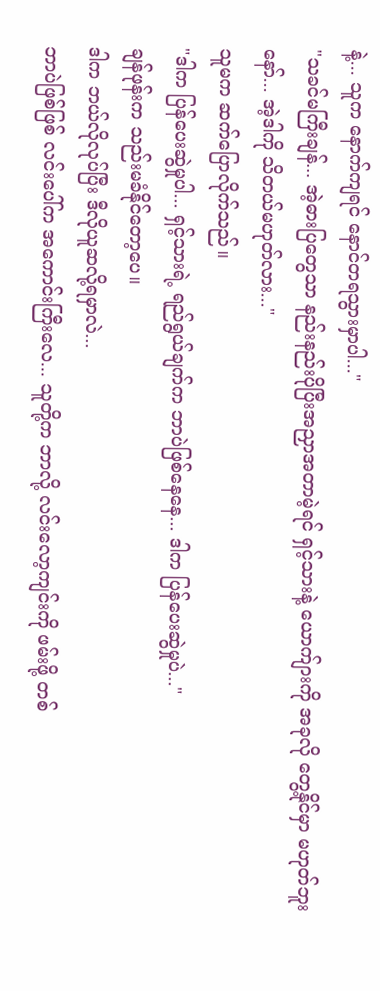နဲ့... သူက နောက်ကျရင် နောင်တရသွားမှာပါ..."
"သခင်မကြီးချန်... အဲ့ဓားပြတွေသာ နည်းနည်းပိုပြီးအညှာအတာမဲ့ရင် ရှင့်သားနဲ့ ယောက်ျားကို အခုလို တွေ့နိုင်မှာ မဟုတ်ဘူးနော်... အဲ့ဒါကို သိတယ်မဟုတ်လား..."
သူမက ဆက်ပြောလိုက်သည်။
"ဒါက ပြန်ပေးဆွဲမှုပါ... ရှင့်သားရဲ့ ရည်ရွယ်ချက်က ဘာပဲဖြစ်နေနေ... ဒါက ပြန်ပေးဆွဲမှုပဲ..."
ချန်ဖုန်းက သည်းမခံနိုင်တော့ပေ။
ဒါက ဘယ်လိုလုပ်ပြီး ဒီလိုယူဆလို့ရမှာလဲ...
ဘာပဲဖြစ်ဖြစ် လင်းပေါ်က အကောင်းကြီးလေ... သူတို့က ဘာလို့ လင်းလော့ကျင်းကို ဖမ်းဖို့ တစ်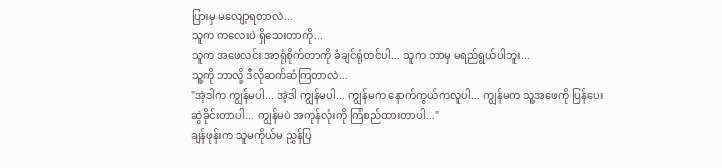ပြားမှ မလျော့ရတာလဲ...
သူက ကလေးပဲ ရှိသေးတာကို...
သူက အဖေလင်း အာရုံစိုက်တာကို ခံချင်ရုံတင်ပါ... သူက ဘာမှ မရည်ရွယ်ပါဘူး...
သူ့ကို ဘာလို့ ဒီလိုဆက်ဆံကြတာလဲ...
"အဲ့ဒါက ကျွန်မပါ... အဲ့ဒါ ကျွန်မပါ... ကျွန်မက နောက်ကွယ်ကလူပါ... ကျွန်မက သူ့အဖေကို ပြန်ပေးဆွဲခိုင်းတာပါ... ကျွန်မပဲ အကုန်လုံးကို ကြံစည်ထားတာပါ..."
ချန်ဖုန်းက သူမကိုယ်မ ညွှန်ပြ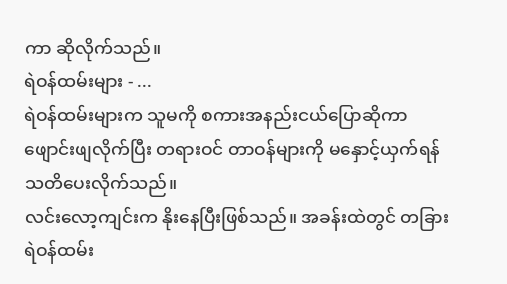ကာ ဆိုလိုက်သည်။
ရဲဝန်ထမ်းများ - ...
ရဲဝန်ထမ်းများက သူမကို စကားအနည်းငယ်ပြောဆိုကာ ဖျောင်းဖျလိုက်ပြီး တရားဝင် တာဝန်များကို မနှောင့်ယှက်ရန် သတိပေးလိုက်သည်။
လင်းလော့ကျင်းက နိုးနေပြီးဖြစ်သည်။ အခန်းထဲတွင် တခြားရဲဝန်ထမ်း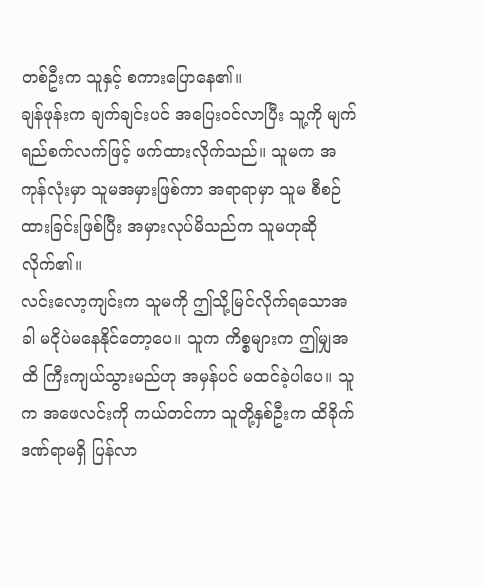တစ်ဦးက သူနှင့် စကားပြောနေ၏။
ချန်ဖုန်းက ချက်ချင်းပင် အပြေးဝင်လာပြီး သူ့ကို မျက်ရည်စက်လက်ဖြင့် ဖက်ထားလိုက်သည်။ သူမက အကုန်လုံးမှာ သူမအမှားဖြစ်ကာ အရာရာမှာ သူမ စီစဉ်ထားခြင်းဖြစ်ပြီး အမှားလုပ်မိသည်က သူမဟုဆိုလိုက်၏။
လင်းလော့ကျင်းက သူမကို ဤသို့မြင်လိုက်ရသောအခါ မငိုပဲမနေနိုင်တော့ပေ။ သူက ကိစ္စများက ဤမျှအထိ ကြီးကျယ်သွားမည်ဟု အမှန်ပင် မထင်ခဲ့ပါပေ။ သူက အဖေလင်းကို ကယ်တင်ကာ သူတို့နှစ်ဦးက ထိခိုက်ဒဏ်ရာမရှိ ပြန်လာ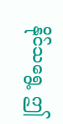နိုင်သရွေ့ ဤ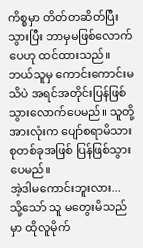ကိစ္စမှာ တိတ်တဆိတ်ပြီးသွားပြီး ဘာမှမဖြစ်လောက်ပေဟု ထင်ထားသည်။
ဘယ်သူမှ ကောင်းကောင်းမသိပဲ အရင်အတိုင်းပြန်ဖြစ်သွားလောက်ပေမည်။ သူတို့အားလုံးက ပျော်စရာမိသားစုတစ်ခုအဖြစ် ပြန်ဖြစ်သွားပေမည်။
အဲ့ဒါမကောင်းဘူးလား...
သို့သော် သူ မတွေးမိသည်မှာ ထိုလူမိုက်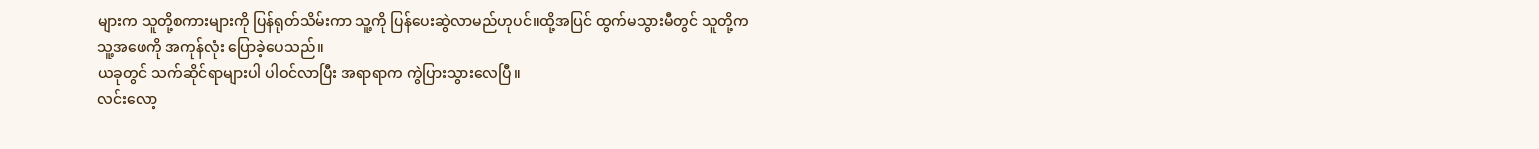များက သူတို့စကားများကို ပြန်ရုတ်သိမ်းကာ သူ့ကို ပြန်ပေးဆွဲလာမည်ဟုပင်။ထို့အပြင် ထွက်မသွားမီတွင် သူတို့က သူ့အဖေကို အကုန်လုံး ပြောခဲ့ပေသည်။
ယခုတွင် သက်ဆိုင်ရာများပါ ပါဝင်လာပြီး အရာရာက ကွဲပြားသွားလေပြီ။
လင်းလော့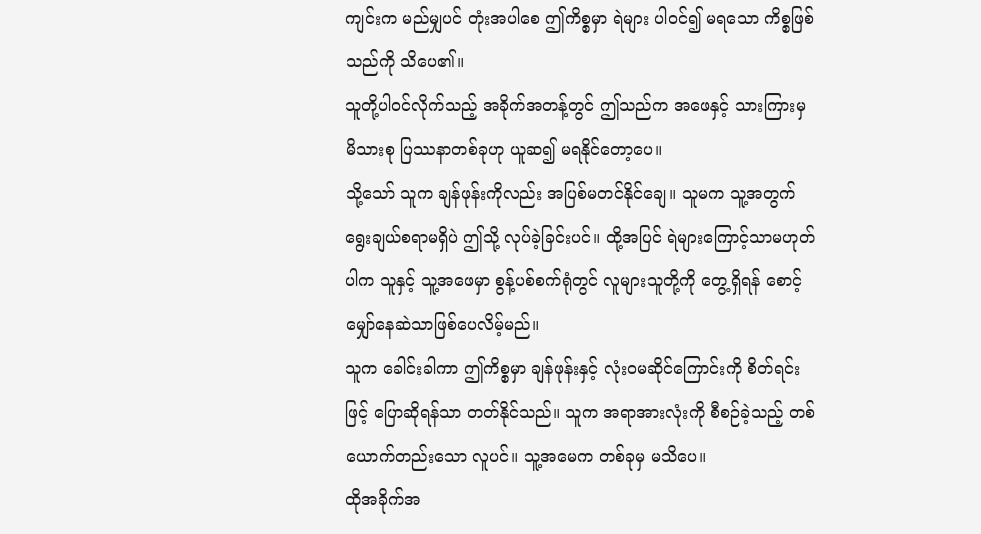ကျင်းက မည်မျှပင် တုံးအပါစေ ဤကိစ္စမှာ ရဲများ ပါဝင်၍ မရသော ကိစ္စဖြစ်သည်ကို သိပေ၏။
သူတို့ပါဝင်လိုက်သည့် အခိုက်အတန့်တွင် ဤသည်က အဖေနှင့် သားကြားမှ မိသားစု ပြဿနာတစ်ခုဟု ယူဆ၍ မရနိုင်တော့ပေ။
သို့သော် သူက ချန်ဖုန်းကိုလည်း အပြစ်မတင်နိုင်ချေ။ သူမက သူ့အတွက် ရွေးချယ်စရာမရှိပဲ ဤသို့ လုပ်ခဲ့ခြင်းပင်။ ထို့အပြင် ရဲများကြောင့်သာမဟုတ်ပါက သူနှင့် သူ့အဖေမှာ စွန့်ပစ်စက်ရုံတွင် လူများသူတို့ကို တွေ့ရှိရန် စောင့်မျှော်နေဆဲသာဖြစ်ပေလိမ့်မည်။
သူက ခေါင်းခါကာ ဤကိစ္စမှာ ချန်ဖုန်းနှင့် လုံးဝမဆိုင်ကြောင်းကို စိတ်ရင်းဖြင့် ပြောဆိုရန်သာ တတ်နိုင်သည်။ သူက အရာအားလုံးကို စီစဉ်ခဲ့သည့် တစ်ယောက်တည်းသော လူပင်။ သူ့အမေက တစ်ခုမှ မသိပေ။
ထိုအခိုက်အ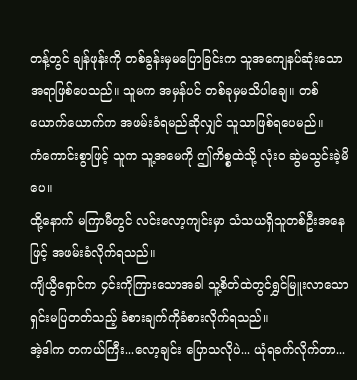တန့်တွင် ချန်ဖုန်းကို တစ်ခွန်းမှမပြောခြင်းက သူအကျေနပ်ဆုံးသောအရာဖြစ်ပေသည်။ သူမက အမှန်ပင် တစ်ခုမှမသိပါချေ။ တစ်ယောက်ယောက်က အဖမ်းခံရမည်ဆိုလျှင် သူသာဖြစ်ရပေမည်။
ကံကောင်းစွာဖြင့် သူက သူ့အမေကို ဤကိစ္စထဲသို့ လုံးဝ ဆွဲမသွင်းခဲ့မိပေ။
ထို့နောက် မကြာမီတွင် လင်းလော့ကျင်းမှာ သံသယရှိသူတစ်ဦးအနေဖြင့် အဖမ်းခံလိုက်ရသည်။
ကျိယွီရှောင်က ၄င်းကိုကြားသောအခါ သူ့စိတ်ထဲတွင်ရွှင်မြူးလာသော ရှင်းမပြတတ်သည့် ခံစားချက်ကိုခံစားလိုက်ရသည်။
အဲ့ဒါက တကယ်ကြီး...လော့ချင်း ပြောသလိုပဲ... ယုံရခက်လိုက်တာ...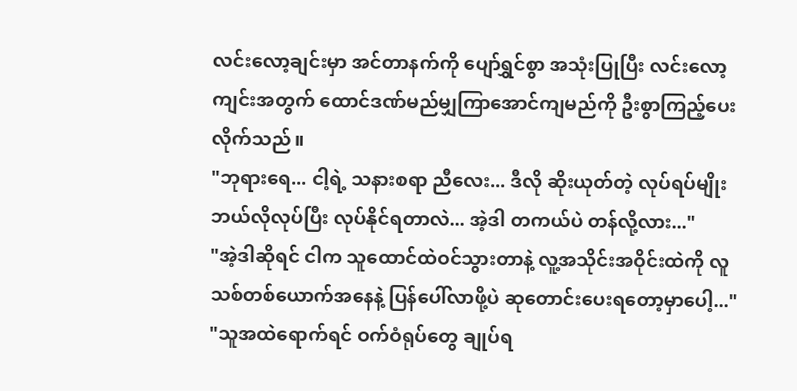လင်းလော့ချင်းမှာ အင်တာနက်ကို ပျော်ရွှင်စွာ အသုံးပြုပြီး လင်းလော့ကျင်းအတွက် ထောင်ဒဏ်မည်မျှကြာအောင်ကျမည်ကို ဦးစွာကြည့်ပေးလိုက်သည်။
"ဘုရားရေ... ငါ့ရဲ့ သနားစရာ ညီလေး... ဒီလို ဆိုးယုတ်တဲ့ လုပ်ရပ်မျိုး ဘယ်လိုလုပ်ပြီး လုပ်နိုင်ရတာလဲ... အဲ့ဒါ တကယ်ပဲ တန်လို့လား..."
"အဲ့ဒါဆိုရင် ငါက သူထောင်ထဲဝင်သွားတာနဲ့ လူ့အသိုင်းအဝိုင်းထဲကို လူသစ်တစ်ယောက်အနေနဲ့ ပြန်ပေါ်လာဖို့ပဲ ဆုတောင်းပေးရတော့မှာပေါ့..."
"သူအထဲရောက်ရင် ဝက်ဝံရုပ်တွေ ချုပ်ရ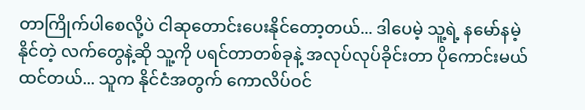တာကြိုက်ပါစေလို့ပဲ ငါဆုတောင်းပေးနိုင်တော့တယ်... ဒါပေမဲ့ သူ့ရဲ့ နမော်နမဲ့နိုင်တဲ့ လက်တွေနဲ့ဆို သူ့ကို ပရင်တာတစ်ခုနဲ့ အလုပ်လုပ်ခိုင်းတာ ပိုကောင်းမယ်ထင်တယ်... သူက နိုင်ငံအတွက် ကောလိပ်ဝင်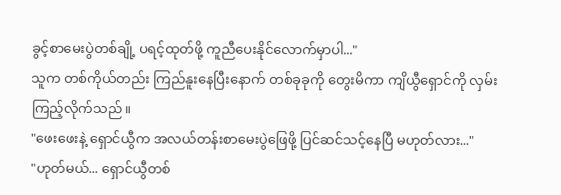ခွင့်စာမေးပွဲတစ်ချို့ ပရင့်ထုတ်ဖို့ ကူညီပေးနိုင်လောက်မှာပါ..."
သူက တစ်ကိုယ်တည်း ကြည်နူးနေပြီးနောက် တစ်ခုခုကို တွေးမိကာ ကျိယွီရှောင်ကို လှမ်းကြည့်လိုက်သည်။
"ဖေးဖေးနဲ့ ရှောင်ယွီက အလယ်တန်းစာမေးပွဲဖြေဖို့ ပြင်ဆင်သင့်နေပြီ မဟုတ်လား..."
"ဟုတ်မယ်... ရှောင်ယွီတစ်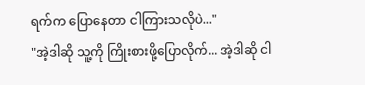ရက်က ပြောနေတာ ငါကြားသလိုပဲ..."
"အဲ့ဒါဆို သူ့ကို ကြိုးစားဖို့ပြောလိုက်... အဲ့ဒါဆို ငါ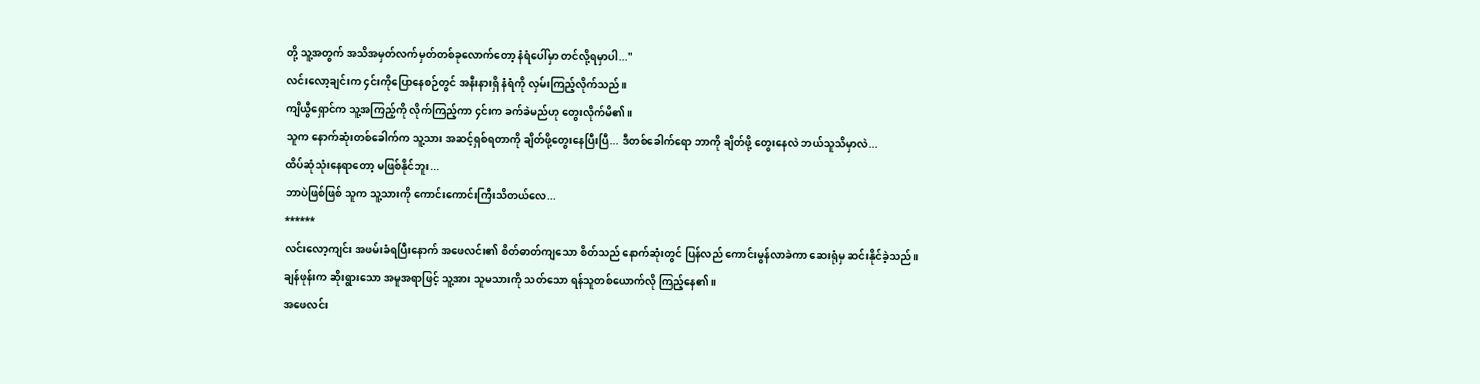တို့ သူ့အတွက် အသိအမှတ်လက်မှတ်တစ်ခုလောက်တော့ နံရံပေါ်မှာ တင်လို့ရမှာပါ..."
လင်းလော့ချင်းက ၄င်းကိုပြောနေစဉ်တွင် အနီးနားရှိ နံရံကို လှမ်းကြည့်လိုက်သည်။
ကျိယွီရှောင်က သူ့အကြည့်ကို လိုက်ကြည့်ကာ ၄င်းက ခက်ခဲမည်ဟု တွေးလိုက်မိ၏။
သူက နောက်ဆုံးတစ်ခေါက်က သူ့သား အဆင့်ရှစ်ရတာကို ချိတ်ဖို့တွေးနေပြီးပြီ... ဒီတစ်ခေါက်ရော ဘာကို ချိတ်ဖို့ တွေးနေလဲ ဘယ်သူသိမှာလဲ...
ထိပ်ဆုံသုံးနေရာတော့ မဖြစ်နိုင်ဘူး...
ဘာပဲဖြစ်ဖြစ် သူက သူ့သားကို ကောင်းကောင်းကြီးသိတယ်လေ...
******
လင်းလော့ကျင်း အဖမ်းခံရပြီးနောက် အဖေလင်း၏ စိတ်ဓာတ်ကျသော စိတ်သည် နောက်ဆုံးတွင် ပြန်လည် ကောင်းမွန်လာခဲကာ ဆေးရုံမှ ဆင်းနိုင်ခဲ့သည်။
ချန်ဖုန်းက ဆိုးရွားသော အမူအရာဖြင့် သူ့အား သူမသားကို သတ်သော ရန်သူတစ်ယောက်လို ကြည့်နေ၏။
အဖေလင်း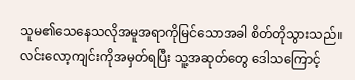သူမ၏သေနေသလိုအမူအရာကိုမြင်သောအခါ စိတ်တိုသွားသည်။လင်းလော့ကျင်းကိုအမှတ်ရပြီး သူ့အဆုတ်တွေ ဒေါသကြောင့်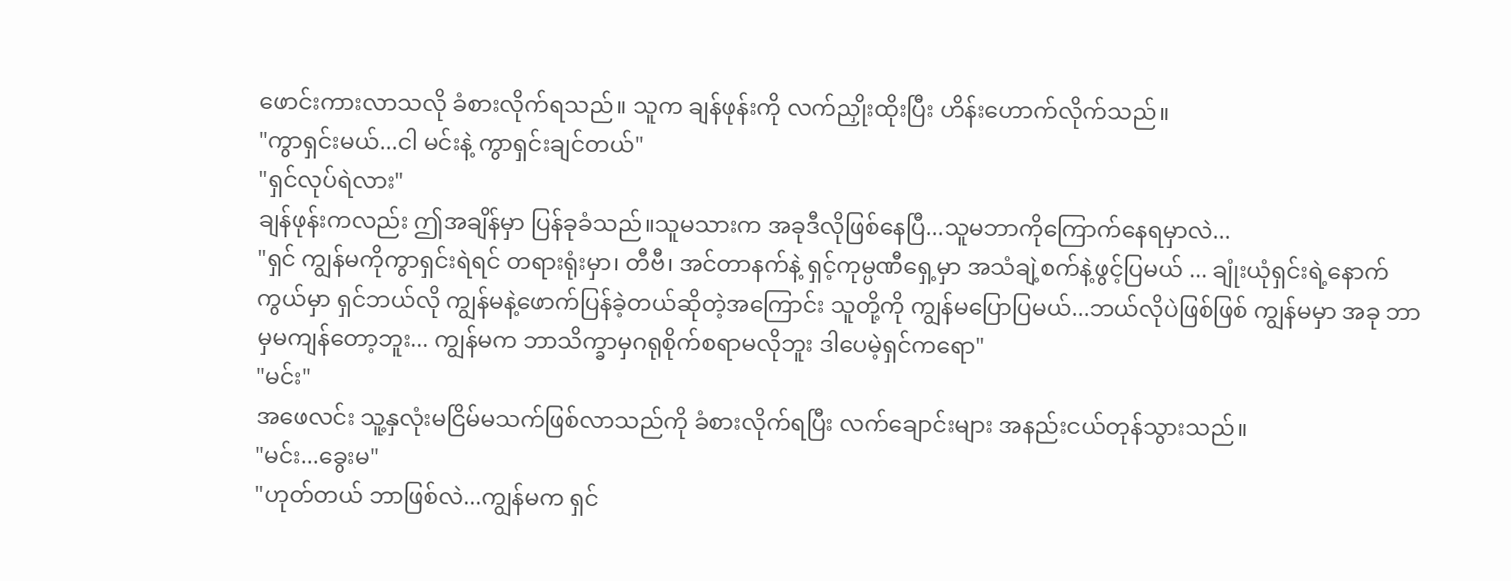ဖောင်းကားလာသလို ခံစားလိုက်ရသည်။ သူက ချန်ဖုန်းကို လက်ညှိုးထိုးပြီး ဟိန်းဟောက်လိုက်သည်။
"ကွာရှင်းမယ်...ငါ မင်းနဲ့ ကွာရှင်းချင်တယ်"
"ရှင်လုပ်ရဲလား"
ချန်ဖုန်းကလည်း ဤအချိန်မှာ ပြန်ခုခံသည်။သူမသားက အခုဒီလိုဖြစ်နေပြီ...သူမဘာကိုကြောက်နေရမှာလဲ...
"ရှင် ကျွန်မကိုကွာရှင်းရဲရင် တရားရုံးမှာ၊ တီဗီ၊ အင်တာနက်နဲ့ ရှင့်ကုမ္ပဏီရှေ့မှာ အသံချဲ့စက်နဲ့ဖွင့်ပြမယ် ... ချုံးယုံရှင်းရဲ့နောက်ကွယ်မှာ ရှင်ဘယ်လို ကျွန်မနဲ့ဖောက်ပြန်ခဲ့တယ်ဆိုတဲ့အကြောင်း သူတို့ကို ကျွန်မပြောပြမယ်...ဘယ်လိုပဲဖြစ်ဖြစ် ကျွန်မမှာ အခု ဘာမှမကျန်တော့ဘူး... ကျွန်မက ဘာသိက္ခာမှဂရုစိုက်စရာမလိုဘူး ဒါပေမဲ့ရှင်ကရော"
"မင်း"
အဖေလင်း သူ့နှလုံးမငြိမ်မသက်ဖြစ်လာသည်ကို ခံစားလိုက်ရပြီး လက်ချောင်းများ အနည်းငယ်တုန်သွားသည်။
"မင်း...ခွေးမ"
"ဟုတ်တယ် ဘာဖြစ်လဲ...ကျွန်မက ရှင်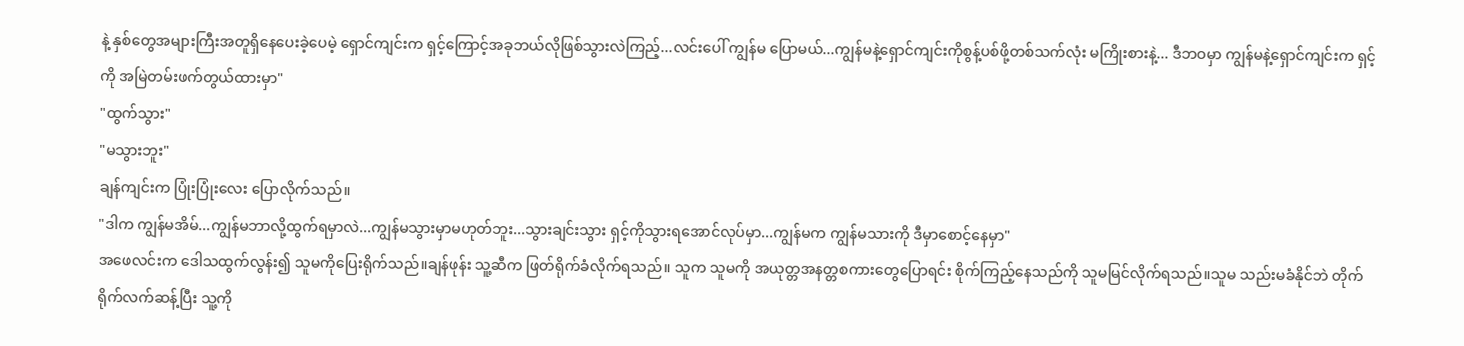နဲ့ နှစ်တွေအများကြီးအတူရှိနေပေးခဲ့ပေမဲ့ ရှောင်ကျင်းက ရှင့်ကြောင့်အခုဘယ်လိုဖြစ်သွားလဲကြည့်...လင်းပေါ် ကျွန်မ ပြောမယ်...ကျွန်မနဲ့ရှောင်ကျင်းကိုစွန့်ပစ်ဖို့တစ်သက်လုံး မကြိုးစားနဲ့... ဒီဘဝမှာ ကျွန်မနဲ့ရှောင်ကျင်းက ရှင့်ကို အမြဲတမ်းဖက်တွယ်ထားမှာ"
"ထွက်သွား"
"မသွားဘူး"
ချန်ကျင်းက ပြုံးပြုံးလေး ပြောလိုက်သည်။
"ဒါက ကျွန်မအိမ်...ကျွန်မဘာလို့ထွက်ရမှာလဲ...ကျွန်မသွားမှာမဟုတ်ဘူး...သွားချင်းသွား ရှင့်ကိုသွားရအောင်လုပ်မှာ...ကျွန်မက ကျွန်မသားကို ဒီမှာစောင့်နေမှာ"
အဖေလင်းက ဒေါသထွက်လွန်း၍ သူမကိုပြေးရိုက်သည်။ချန်ဖုန်း သူ့ဆီက ဖြတ်ရိုက်ခံလိုက်ရသည်။ သူက သူမကို အယုတ္တအနတ္တစကားတွေပြောရင်း စိုက်ကြည့်နေသည်ကို သူမမြင်လိုက်ရသည်။သူမ သည်းမခံနိုင်ဘဲ တိုက်ရိုက်လက်ဆန့်ပြီး သူ့ကို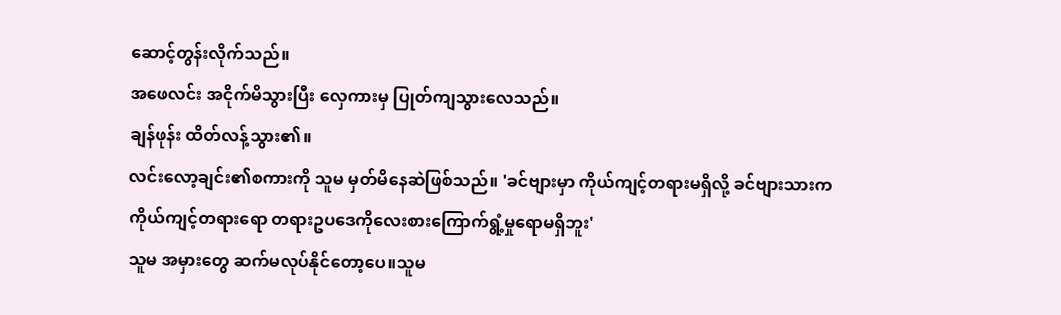ဆောင့်တွန်းလိုက်သည်။
အဖေလင်း အငိုက်မိသွားပြီး လှေကားမှ ပြုတ်ကျသွားလေသည်။
ချန်ဖုန်း ထိတ်လန့်သွား၏။
လင်းလော့ချင်း၏စကားကို သူမ မှတ်မိနေဆဲဖြစ်သည်။ 'ခင်ဗျားမှာ ကိုယ်ကျင့်တရားမရှိလို့ ခင်ဗျားသားကကိုယ်ကျင့်တရားရော တရားဥပဒေကိုလေးစားကြောက်ရွံ့မှုရောမရှိဘူး'
သူမ အမှားတွေ ဆက်မလုပ်နိုင်တော့ပေ။သူမ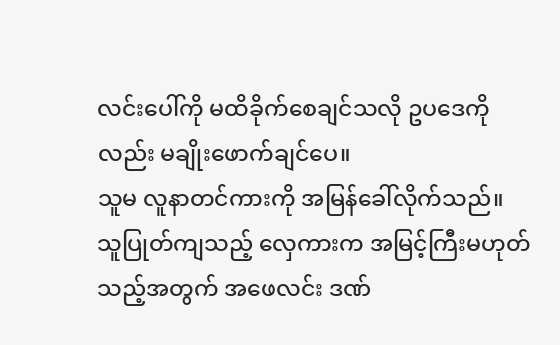လင်းပေါ်ကို မထိခိုက်စေချင်သလို ဥပဒေကိုလည်း မချိုးဖောက်ချင်ပေ။
သူမ လူနာတင်ကားကို အမြန်ခေါ်လိုက်သည်။
သူပြုတ်ကျသည့် လှေကားက အမြင့်ကြီးမဟုတ်သည့်အတွက် အဖေလင်း ဒဏ်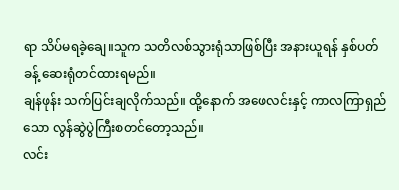ရာ သိပ်မရခဲ့ချေ။သူက သတိလစ်သွားရုံသာဖြစ်ပြီး အနားယူရန် နှစ်ပတ်ခန့် ဆေးရုံတင်ထားရမည်။
ချန်ဖုန်း သက်ပြင်းချလိုက်သည်။ ထို့နောက် အဖေလင်းနှင့် ကာလကြာရှည်သော လွန်ဆွဲပွဲကြီးစတင်တော့သည်။
လင်း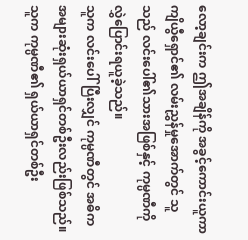လော့ချင်းက ဤအချိန်ကို အခွင့်ကောင်းယူကာ ကျိယွီရှောင်၏ လမ်းညွှန်မှုအောက်တွင် သူသည် လင်းပေါ်၏သားအဖြစ်နှင့် ကုမ္ပဏီကို လွှဲပြောင်းရယူခဲ့သည်။
သူက လင်းပေါ်ပြီးလျှင် ကုမ္ပဏီတွင် အဓိကအများဆုံးရှယ်ယာရှင်တစ်ဦးလည်းဖြစ်သည်။သူက ကုမ္ပဏီ၏ ရှယ်ယာရှင်တစ်ဦး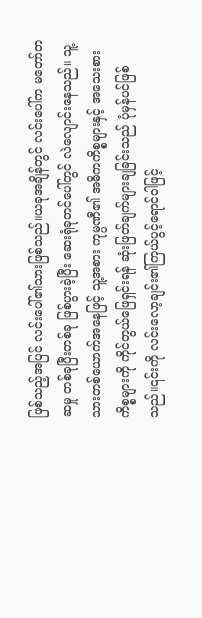ဖြစ်သည့်အပြင် လင်းပေါ်၏သားဖြစ်သည်။ယခုအချိန်တွင် လင်းပေါ်က မတော်တဆမှု တစ်ခုပြီးတစ်ခု ဖြစ်ပွားခဲ့ပြီး ဆေးရုံခုတင်ပေါ်တွင် လဲလျောင်းနေသည်။ သူ့သားတစ်ယောက်အနေဖြင့် သူ့အစား ကုမ္ပဏီ၏ အဓိကကိစ္စများနှင့် အသေးစားကိစ္စများကို ကိုင်တွယ်ဖြေရှင်းရန် ဆုံးဖြတ်ချက်များချခြင်းသည် ပုံမှန်ပင်ဖြစ်သည်။၎င်းကို လင်းလော့ချင်း၏ကြယ်ပွင့်ရောင်ဝါဖြင့်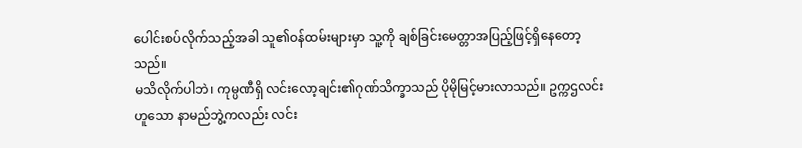ပေါင်းစပ်လိုက်သည့်အခါ သူ၏ဝန်ထမ်းများမှာ သူ့ကို ချစ်ခြင်းမေတ္တာအပြည့်ဖြင့်ရှိနေတော့သည်။
မသိလိုက်ပါဘဲ၊ ကုမ္ပဏီရှိ လင်းလော့ချင်း၏ဂုဏ်သိက္ခာသည် ပိုမိုမြင့်မားလာသည်။ ဥက္ကဌလင်းဟူသော နာမည်ဘွဲ့ကလည်း လင်း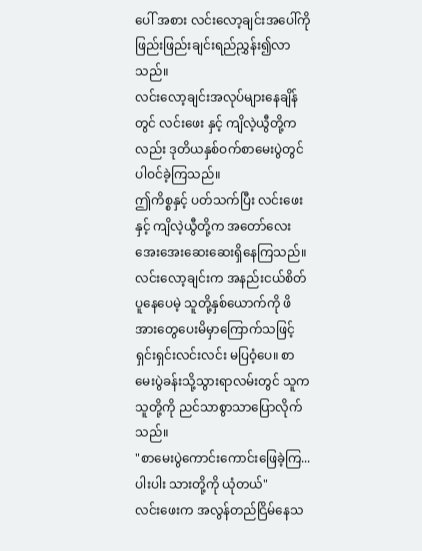ပေါ် အစား လင်းလော့ချင်းအပေါ်ကို ဖြည်းဖြည်းချင်းရည်ညွှန်း၍လာသည်။
လင်းလော့ချင်းအလုပ်များနေချိန်တွင် လင်းဖေး နှင့် ကျိလဲ့ယွီတို့ကလည်း ဒုတိယနှစ်ဝက်စာမေးပွဲတွင် ပါဝင်ခဲ့ကြသည်။
ဤကိစ္စနှင့် ပတ်သက်ပြီး လင်းဖေးနှင့် ကျိလဲ့ယွီတို့က အတော်လေး အေးအေးဆေးဆေးရှိနေကြသည်။လင်းလော့ချင်းက အနည်းငယ်စိတ်ပူနေပေမဲ့ သူတို့နှစ်ယောက်ကို ဖိအားတွေပေးမိမှာကြောက်သဖြင့် ရှင်းရှင်းလင်းလင်း မပြဝံ့ပေ။ စာမေးပွဲခန်းသို့သွားရာလမ်းတွင် သူက သူတို့ကို ညင်သာစွာသာပြောလိုက်သည်။
"စာမေးပွဲကောင်းကောင်းဖြေခဲ့ကြ...ပါးပါး သားတို့ကို ယုံတယ်"
လင်းဖေးက အလွန်တည်ငြိမ်နေသ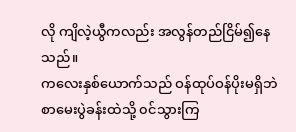လို ကျိလဲ့ယွီကလည်း အလွန်တည်ငြိမ်၍နေသည်။
ကလေးနှစ်ယောက်သည် ဝန်ထုပ်ဝန်ပိုးမရှိဘဲ စာမေးပွဲခန်းထဲသို့ ၀င်သွားကြ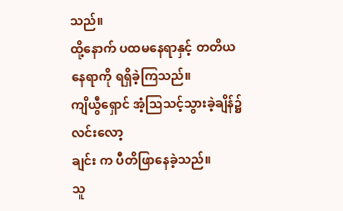သည်။
ထို့နောက် ပထမနေရာနှင့် တတိယနေရာကို ရရှိခဲ့ကြသည်။
ကျိယွီရှောင် အံ့သြသင့်သွားခဲ့ချိန်၌ လင်းလော့
ချင်း က ပီတိဖြာနေခဲ့သည်။
သူ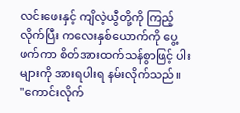လင်းဖေးနှင့် ကျိလဲ့ယွီတို့ကို ကြည့်လိုက်ပြီး ကလေးနှစ်ယောက်ကို ပွေ့ဖက်ကာ စိတ်အားထက်သန်စွာဖြင့် ပါးများကို အားရပါးရ နမ်းလိုက်သည်။
"ကောင်းလိုက်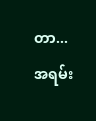တာ...အရမ်း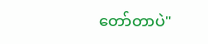တော်တာပဲ"